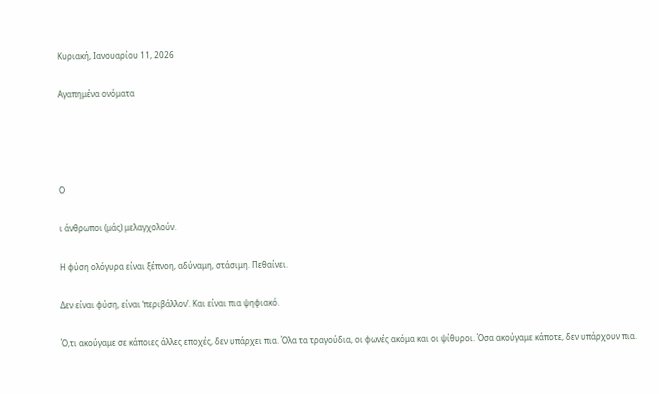Κυριακή, Ιανουαρίου 11, 2026

Αγαπημένα ονόματα




Ο

ι άνθρωποι (μάς) μελαγχολούν.

Η φύση ολόγυρα είναι ξέπνοη, αδύναμη, στάσιμη. Πεθαίνει.

Δεν είναι φύση, είναι ‘περιβάλλον’. Και είναι πια ψηφιακό.

Ό,τι ακούγαμε σε κάποιες άλλες εποχές, δεν υπάρχει πια. Όλα τα τραγούδια, οι φωνές ακόμα και οι ψίθυροι. Όσα ακούγαμε κάποτε, δεν υπάρχουν πια.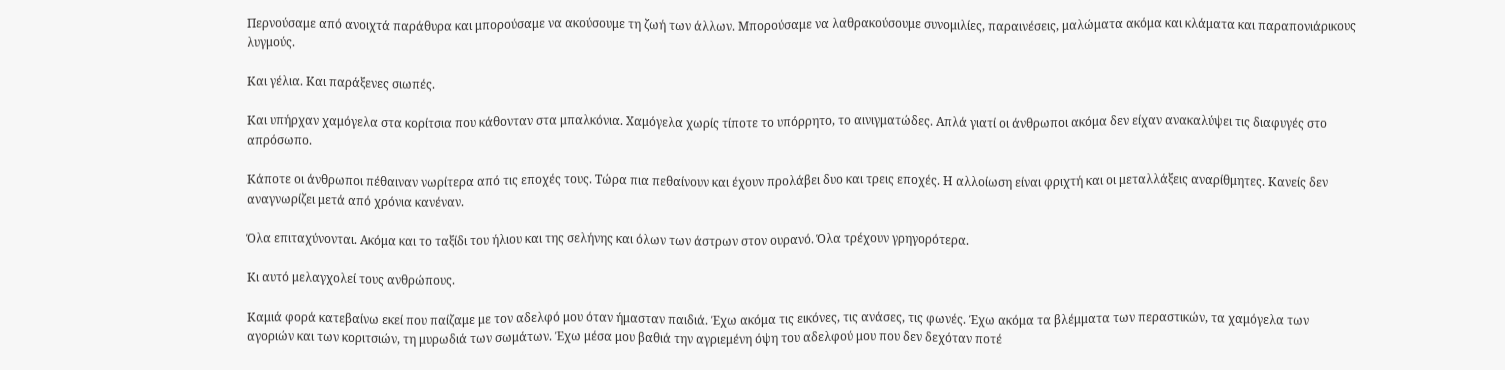Περνούσαμε από ανοιχτά παράθυρα και μπορούσαμε να ακούσουμε τη ζωή των άλλων. Μπορούσαμε να λαθρακούσουμε συνομιλίες, παραινέσεις, μαλώματα ακόμα και κλάματα και παραπονιάρικους λυγμούς.

Και γέλια. Και παράξενες σιωπές.

Και υπήρχαν χαμόγελα στα κορίτσια που κάθονταν στα μπαλκόνια. Χαμόγελα χωρίς τίποτε το υπόρρητο, το αινιγματώδες. Απλά γιατί οι άνθρωποι ακόμα δεν είχαν ανακαλύψει τις διαφυγές στο απρόσωπο.

Κάποτε οι άνθρωποι πέθαιναν νωρίτερα από τις εποχές τους. Τώρα πια πεθαίνουν και έχουν προλάβει δυο και τρεις εποχές. Η αλλοίωση είναι φριχτή και οι μεταλλάξεις αναρίθμητες. Κανείς δεν αναγνωρίζει μετά από χρόνια κανέναν.

Όλα επιταχύνονται. Ακόμα και το ταξίδι του ήλιου και της σελήνης και όλων των άστρων στον ουρανό. Όλα τρέχουν γρηγορότερα.

Κι αυτό μελαγχολεί τους ανθρώπους.

Καμιά φορά κατεβαίνω εκεί που παίζαμε με τον αδελφό μου όταν ήμασταν παιδιά. Έχω ακόμα τις εικόνες, τις ανάσες, τις φωνές. Έχω ακόμα τα βλέμματα των περαστικών, τα χαμόγελα των αγοριών και των κοριτσιών, τη μυρωδιά των σωμάτων. Έχω μέσα μου βαθιά την αγριεμένη όψη του αδελφού μου που δεν δεχόταν ποτέ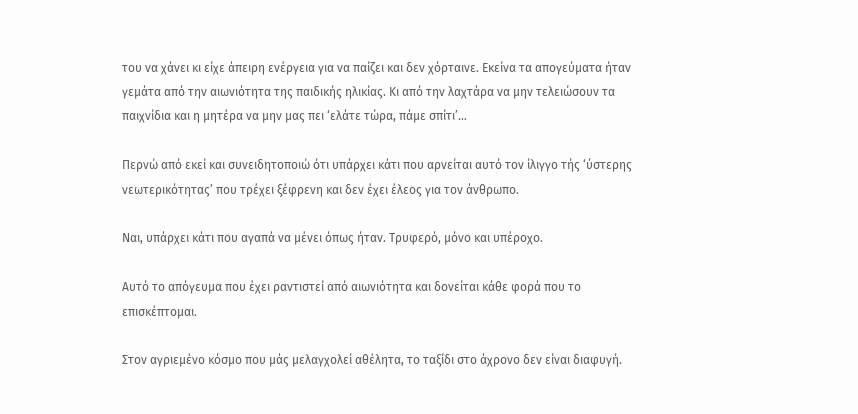του να χάνει κι είχε άπειρη ενέργεια για να παίζει και δεν χόρταινε. Εκείνα τα απογεύματα ήταν γεμάτα από την αιωνιότητα της παιδικής ηλικίας. Κι από την λαχτάρα να μην τελειώσουν τα παιχνίδια και η μητέρα να μην μας πει ‘ελάτε τώρα, πάμε σπίτι’…

Περνώ από εκεί και συνειδητοποιώ ότι υπάρχει κάτι που αρνείται αυτό τον ίλιγγο τής ‘ύστερης νεωτερικότητας’ που τρέχει ξέφρενη και δεν έχει έλεος για τον άνθρωπο.

Ναι, υπάρχει κάτι που αγαπά να μένει όπως ήταν. Τρυφερό, μόνο και υπέροχο.

Αυτό το απόγευμα που έχει ραντιστεί από αιωνιότητα και δονείται κάθε φορά που το επισκέπτομαι.

Στον αγριεμένο κόσμο που μάς μελαγχολεί αθέλητα, το ταξίδι στο άχρονο δεν είναι διαφυγή.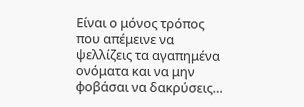Είναι ο μόνος τρόπος που απέμεινε να ψελλίζεις τα αγαπημένα ονόματα και να μην φοβάσαι να δακρύσεις…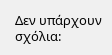Δεν υπάρχουν σχόλια: